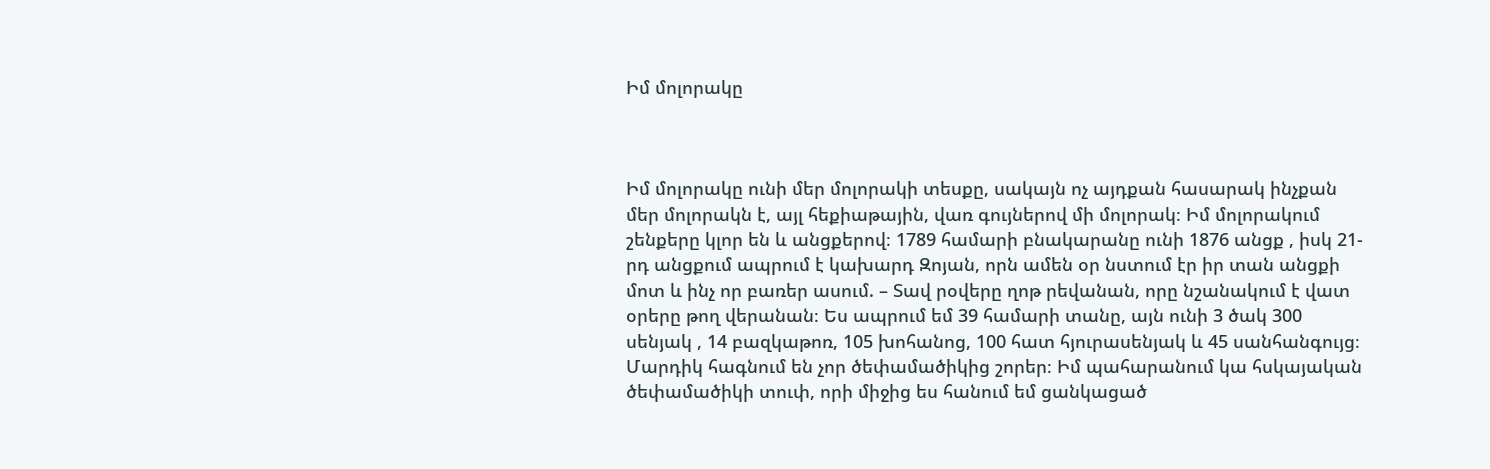Իմ մոլորակը



Իմ մոլորակը ունի մեր մոլորակի տեսքը, սակայն ոչ այդքան հասարակ ինչքան մեր մոլորակն է, այլ հեքիաթային, վառ գույներով մի մոլորակ։ Իմ մոլորակում շենքերը կլոր են և անցքերով։ 1789 համարի բնակարանը ունի 1876 անցք , իսկ 21-րդ անցքում ապրում է կախարդ Զոյան, որն ամեն օր նստում էր իր տան անցքի մոտ և ինչ որ բառեր ասում. – Տավ րօվերը ղոթ րեվանան, որը նշանակում է վատ օրերը թող վերանան։ Ես ապրում եմ 39 համարի տանը, այն ունի 3 ծակ 300 սենյակ , 14 բազկաթոռ, 105 խոհանոց, 100 հատ հյուրասենյակ և 45 սանհանգույց։ Մարդիկ հագնում են չոր ծեփամածիկից շորեր։ Իմ պահարանում կա հսկայական ծեփամածիկի տուփ, որի միջից ես հանում եմ ցանկացած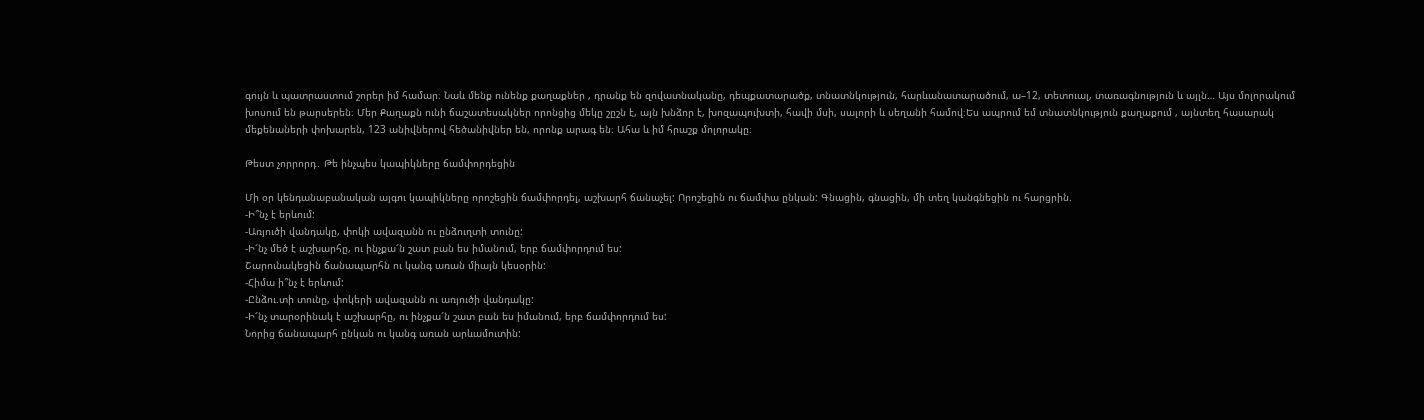գույն և պատրաստում շորեր իմ համար։ Նաև մենք ունենք քաղաքներ , դրանք են զովատնականը, դեպքատարածք, տնատնկություն, հարևանատարածում, ա–12, տետուալ, տառագնություն և այլն… Այս մոլորակում խոսում են թարսերեն։ Մեր Քաղաքն ունի ճաշատեսակներ որոնցից մեկը շըշն է, այն խնձոր է, խոզապուխտի, հավի մսի, սալորի և սեղանի համով։Ես ապրում եմ տնատնկություն քաղաքում , այնտեղ հասարակ մեքենաների փոխարեն, 123 անիվներով հեծանիվներ են, որոնք արագ են։ Ահա և իմ հրաշք մոլորակը։

Թեստ չորրորդ․ Թե ինչպես կապիկները ճամփորդեցին

Մի օր կենդանաբանական այգու կապիկները որոշեցին ճամփորդել, աշխարհ ճանաչել: Որոշեցին ու ճամփա ընկան: Գնացին, գնացին, մի տեղ կանգնեցին ու հարցրին.
-Ի՞նչ է երևում:
-Առյուծի վանդակը, փոկի ավազանն ու ընձուղտի տունը:
-Ի՜նչ մեծ է աշխարհը, ու ինչքա՜ն շատ բան ես իմանում, երբ ճամփորդում ես:
Շարունակեցին ճանապարհն ու կանգ առան միայն կեսօրին:
-Հիմա ի՞նչ է երևում:
-Ընձու.տի տունը, փոկերի ավազանն ու առյուծի վանդակը:
-Ի՜նչ տարօրինակ է աշխարհը, ու ինչքա՜ն շատ բան ես իմանում, երբ ճամփորդում ես:
Նորից ճանապարհ ընկան ու կանգ առան արևամուտին: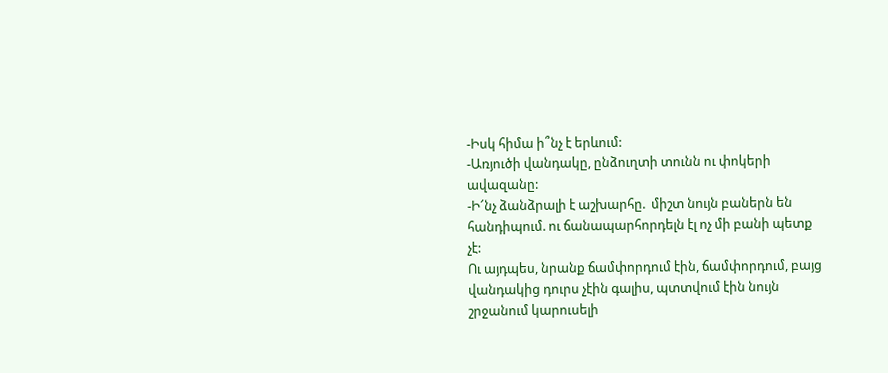-Իսկ հիմա ի՞նչ է երևում:
-Առյուծի վանդակը, ընձուղտի տունն ու փոկերի ավազանը:
-Ի՜նչ ձանձրալի է աշխարհը.  միշտ նույն բաներն են հանդիպում. ու ճանապարհորդելն էլ ոչ մի բանի պետք չէ:
Ու այդպես, նրանք ճամփորդում էին, ճամփորդում, բայց վանդակից դուրս չէին գալիս, պտտվում էին նույն շրջանում կարուսելի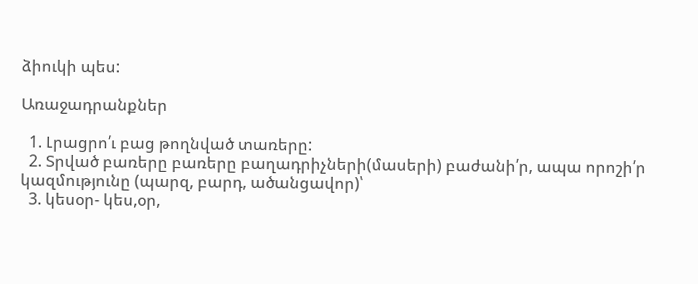ձիուկի պես:

Առաջադրանքներ

  1. Լրացրո՛ւ բաց թողնված տառերը:
  2. Տրված բառերը բառերը բաղադրիչների(մասերի) բաժանի՛ր, ապա որոշի՛ր  կազմությունը (պարզ, բարդ, ածանցավոր)՝
  3. կեսօր- կես,օր,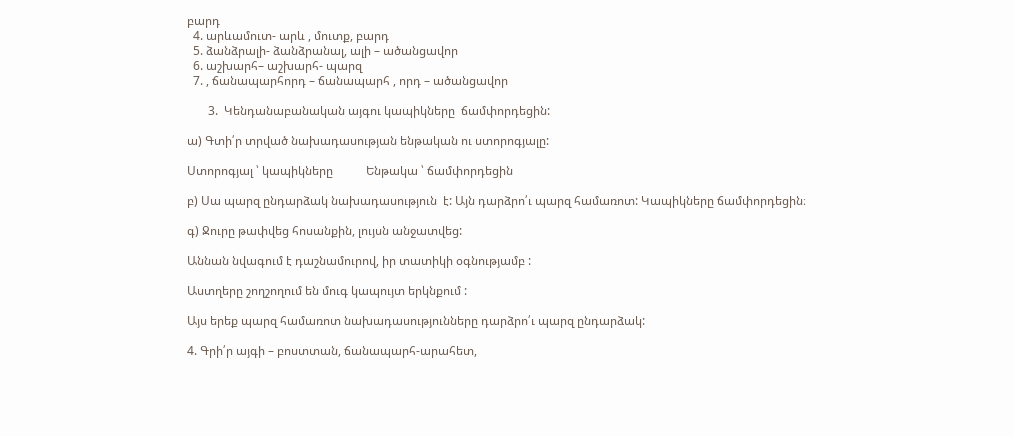բարդ
  4. արևամուտ- արև , մուտք, բարդ
  5. ձանձրալի- ձանձրանալ, ալի – ածանցավոր
  6. աշխարհ– աշխարհ- պարզ
  7. , ճանապարհորդ – ճանապարհ , որդ – ածանցավոր

       3.  Կենդանաբանական այգու կապիկները  ճամփորդեցին:

ա) Գտի՛ր տրված նախադասության ենթական ու ստորոգյալը:

Ստորոգյալ ՝ կապիկները           Ենթակա ՝ ճամփորդեցին

բ) Սա պարզ ընդարձակ նախադասություն  է: Այն դարձրո՛ւ պարզ համառոտ: Կապիկները ճամփորդեցին։

գ) Ջուրը թափվեց հոսանքին, լույսն անջատվեց:

Աննան նվագում է դաշնամուրով, իր տատիկի օգնությամբ :

Աստղերը շողշողում են մուգ կապույտ երկնքում :

Այս երեք պարզ համառոտ նախադասությունները դարձրո՛ւ պարզ ընդարձակ:

4. Գրի՛ր այգի – բոստտան, ճանապարհ-արահետ,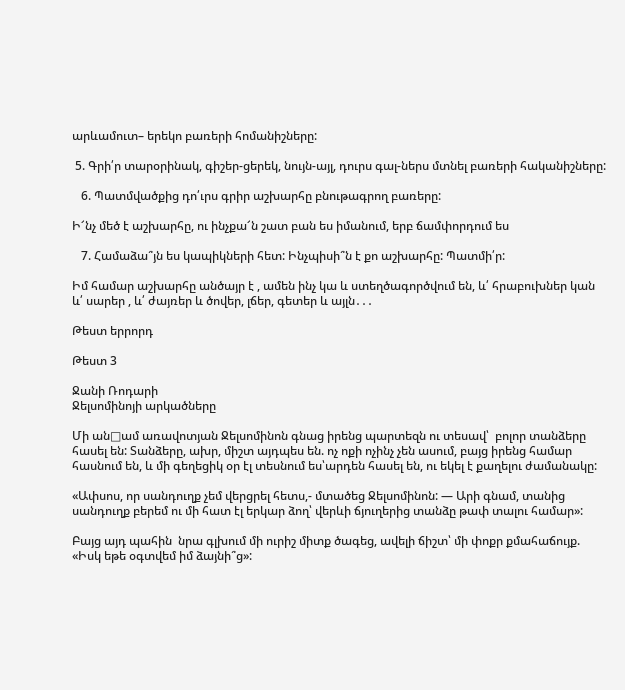արևամուտ– երեկո բառերի հոմանիշները:

 5. Գրի՛ր տարօրինակ, գիշեր-ցերեկ, նույն-այլ, դուրս գալ-ներս մտնել բառերի հականիշները:

   6. Պատմվածքից դո՛ւրս գրիր աշխարհը բնութագրող բառերը:

Ի՜նչ մեծ է աշխարհը, ու ինչքա՜ն շատ բան ես իմանում, երբ ճամփորդում ես

   7. Համաձա՞յն ես կապիկների հետ: Ինչպիսի՞ն է քո աշխարհը: Պատմի՛ր:

Իմ համար աշխարհը անծայր է , ամեն ինչ կա և ստեղծագործվում են, և՛ հրաբուխներ կան և՛ սարեր , և՛ ժայռեր և ծովեր, լճեր, գետեր և այլն․․․

Թեստ երրորդ

Թեստ 3

Ջանի Ռոդարի
Ջելսոմինոյի արկածները

Մի ան□ամ առավոտյան Ջելսոմինոն գնաց իրենց պարտեզն ու տեսավ՝  բոլոր տանձերը հասել են: Տանձերը, ախր, միշտ այդպես են. ոչ ոքի ոչինչ չեն ասում, բայց իրենց համար հասնում են, և մի գեղեցիկ օր էլ տեսնում ես՝արդեն հասել են, ու եկել է քաղելու ժամանակը:

«Ափսոս, որ սանդուղք չեմ վերցրել հետս,- մտածեց Ջելսոմինոն: — Արի գնամ, տանից սանդուղք բերեմ ու մի հատ էլ երկար ձող՝ վերևի ճյուղերից տանձը թափ տալու համար»:

Բայց այդ պահին  նրա գլխում մի ուրիշ միտք ծագեց, ավելի ճիշտ՝ մի փոքր քմահաճույք. «Իսկ եթե օգտվեմ իմ ձայնի՞ց»: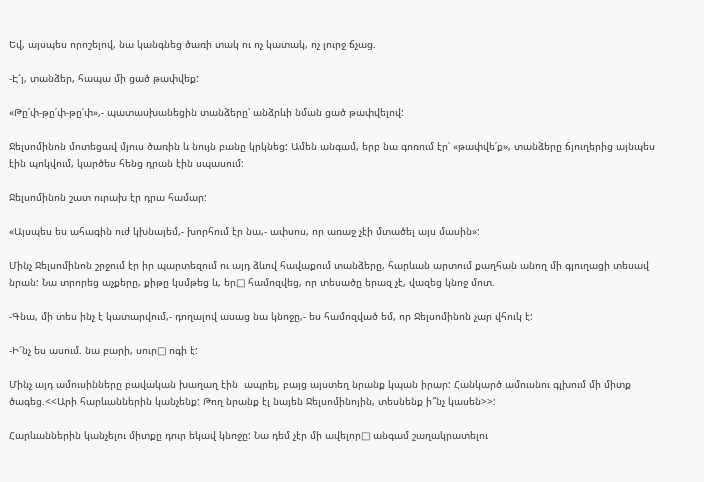Եվ, այսպես որոշելով, նա կանգնեց ծառի տակ ու ոչ կատակ, ոչ լուրջ ճչաց.

-Է՜յ, տանձեր, հապա մի ցած թափվեք:

«Թը՛փ-թը՛փ-թը՛փ»,- պատասխանեցին տանձերը՝ անձրևի նման ցած թափվելով:

Ջելսոմինոն մոտեցավ մյուս ծառին և նույն բանը կրկնեց: Ամեն անգամ, երբ նա գոռում էր՝ «թափվե՛ք», տանձերը ճյուղերից այնպես էին պոկվում, կարծես հենց դրան էին սպասում:

Ջելսոմինոն շատ ուրախ էր դրա համար:

«Այսպես ես ահագին ուժ կխնայեմ,- խորհում էր նա,- ափսոս, որ առաջ չէի մտածել այս մասին»:

Մինչ Ջելսոմինոն շրջում էր իր պարտեզում ու այդ ձևով հավաքում տանձերը, հարևան արտում քաղհան անող մի գյուղացի տեսավ նրան: Նա տրորեց աչքերը, քիթը կսմթեց և, եր□ համոզվեց, որ տեսածը երազ չէ, վազեց կնոջ մոտ.

-Գնա, մի տես ինչ է կատարվում,- դողալով ասաց նա կնոջը,- ես համոզված եմ, որ Ջելսոմինոն չար վհուկ է:

-Ի՜նչ ես ասում. նա բարի, սուր□ ոգի է:

Մինչ այդ ամուսինները բավական խաղաղ էին  ապրել, բայց այստեղ նրանք կպան իրար: Հանկարծ ամուսնու գլխում մի միտք ծագեց.<<Արի հարևաններին կանչենք: Թող նրանք էլ նայեն Ջելսոմինոյին, տեսնենք ի՞նչ կասեն>>:

Հարևաններին կանչելու միտքը դուր եկավ կնոջը: Նա դեմ չէր մի ավելոր□ անգամ շաղակրատելու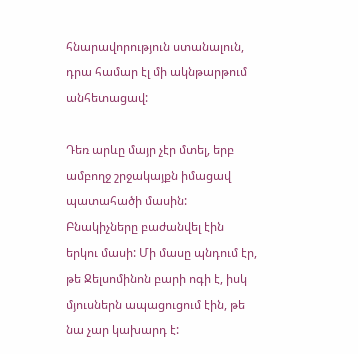հնարավորություն ստանալուն, դրա համար էլ մի ակնթարթում անհետացավ:

Դեռ արևը մայր չէր մտել, երբ ամբողջ շրջակայքն իմացավ պատահածի մասին: Բնակիչները բաժանվել էին երկու մասի: Մի մասը պնդում էր, թե Ջելսոմինոն բարի ոգի է, իսկ մյուսներն ապացուցում էին, թե նա չար կախարդ է: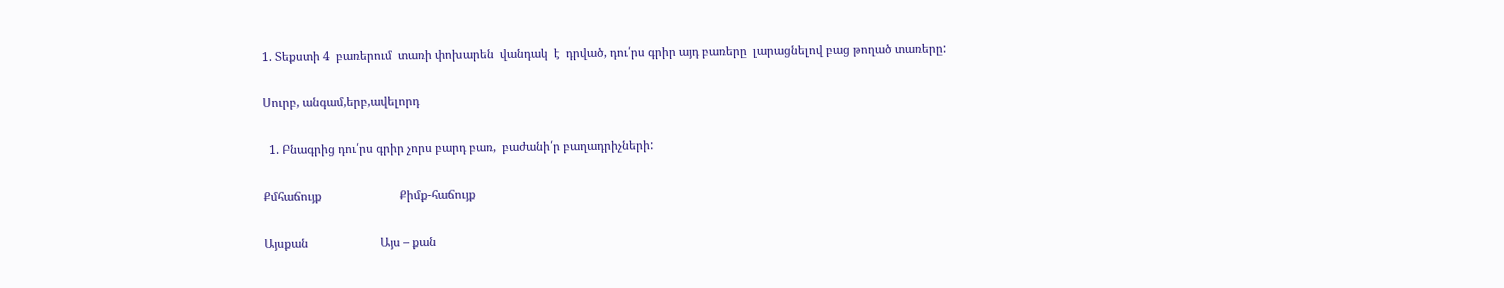1. Տեքստի 4  բառերում  տառի փոխարեն  վանդակ  է  դրված, դու՛րս գրիր այդ բառերը  լարացնելով բաց թողած տառերը:

Սուրբ, անգամ,երբ,ավելորդ

  1. Բնագրից դու՛րս գրիր չորս բարդ բառ,  բաժանի՛ր բաղադրիչների:

Քմհաճույք                          Քիմք-հաճույք

Այսքան                        Այս – քան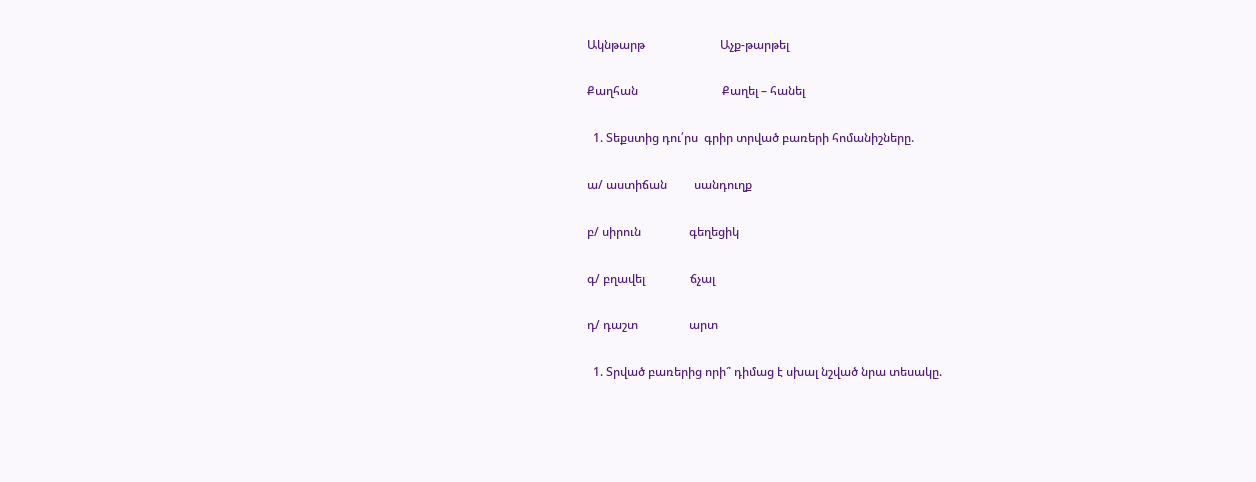Ակնթարթ                         Աչք-թարթել

Քաղհան                            Քաղել – հանել

  1. Տեքստից դու՛րս  գրիր տրված բառերի հոմանիշները.

ա/ աստիճան         սանդուղք

բ/ սիրուն                գեղեցիկ

գ/ բղավել               ճչալ

դ/ դաշտ                 արտ

  1. Տրված բառերից որի՞ դիմաց է սխալ նշված նրա տեսակը.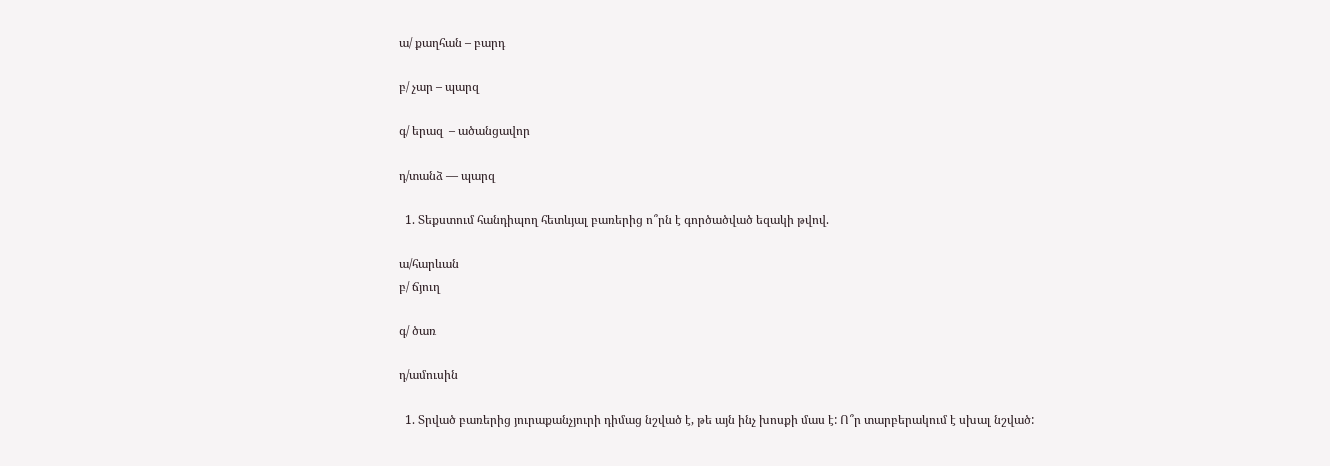ա/ քաղհան – բարդ

բ/ չար – պարզ

գ/ երազ  – ածանցավոր

դ/տանձ — պարզ

  1. Տեքստում հանդիպող հետևյալ բառերից ո՞րն է գործածված եզակի թվով.

ա/հարևան
բ/ ճյուղ

գ/ ծառ

դ/ամուսին

  1. Տրված բառերից յուրաքանչյուրի դիմաց նշված է, թե այն ինչ խոսքի մաս է: Ո՞ր տարբերակում է սխալ նշված: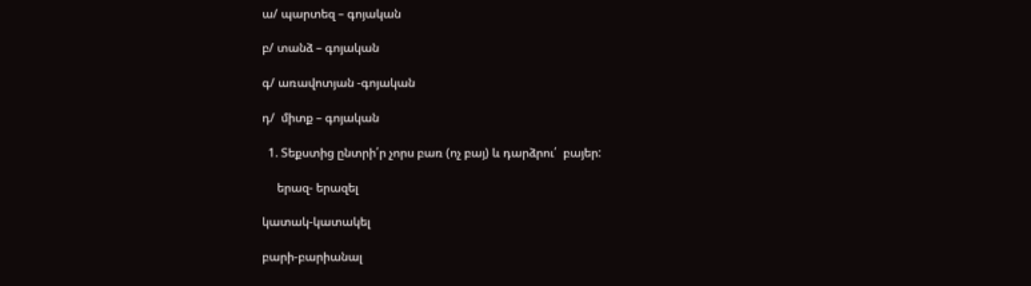ա/ պարտեզ – գոյական

բ/ տանձ – գոյական

գ/ առավոտյան -գոյական

դ/  միտք – գոյական

  1. Տեքստից ընտրի՛ր չորս բառ (ոչ բայ) և դարձրու՛  բայեր:

     երազ- երազել

կատակ-կատակել

բարի-բարիանալ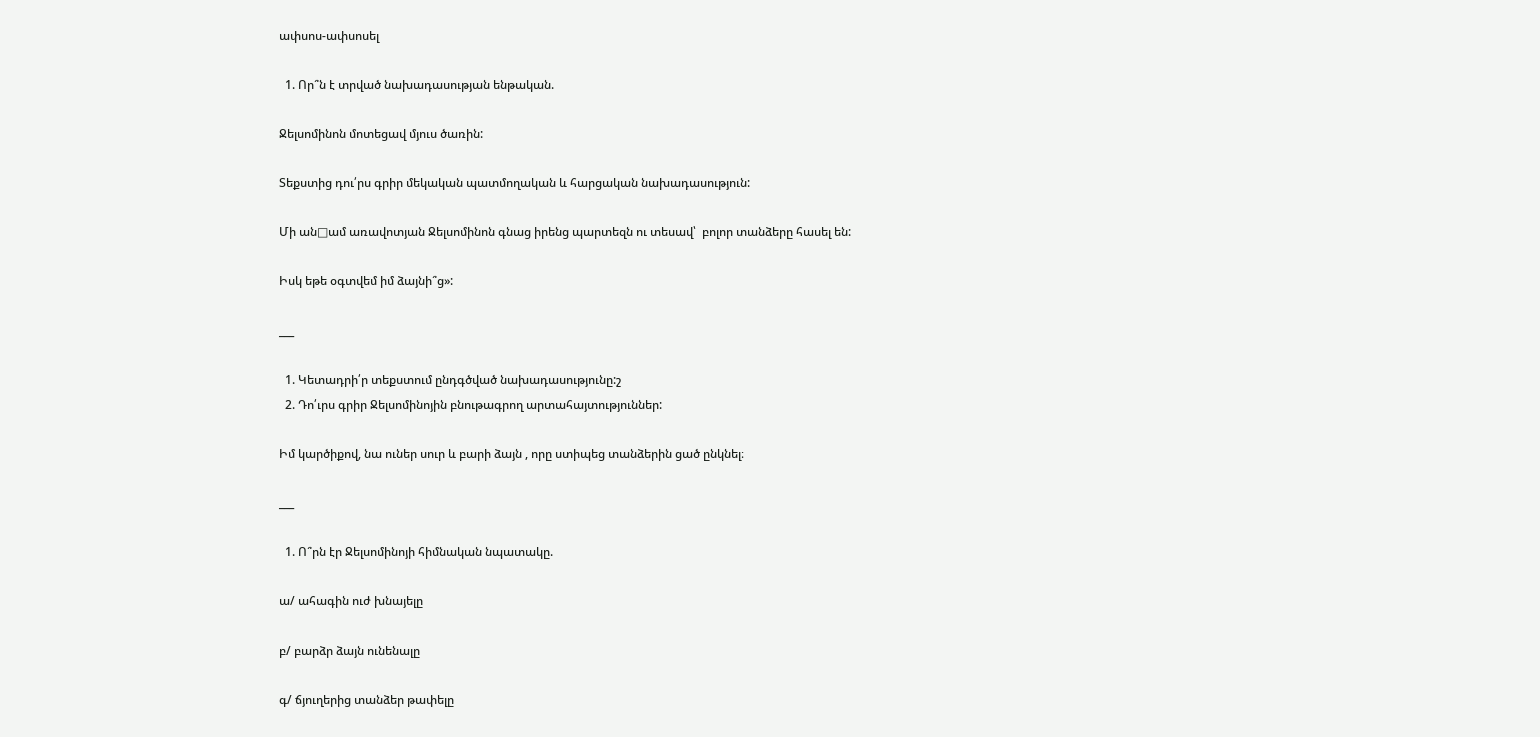ափսոս-ափսոսել

  1. Որ՞ն է տրված նախադասության ենթական.

Ջելսոմինոն մոտեցավ մյուս ծառին:

Տեքստից դու՛րս գրիր մեկական պատմողական և հարցական նախադասություն:

Մի ան□ամ առավոտյան Ջելսոմինոն գնաց իրենց պարտեզն ու տեսավ՝  բոլոր տանձերը հասել են:

Իսկ եթե օգտվեմ իմ ձայնի՞ց»:

___

  1. Կետադրի՛ր տեքստում ընդգծված նախադասությունը:շ
  2. Դո՛ւրս գրիր Ջելսոմինոյին բնութագրող արտահայտություններ:

Իմ կարծիքով, նա ուներ սուր և բարի ձայն , որը ստիպեց տանձերին ցած ընկնել։

___

  1. Ո՞րն էր Ջելսոմինոյի հիմնական նպատակը.

ա/ ահագին ուժ խնայելը

բ/ բարձր ձայն ունենալը

գ/ ճյուղերից տանձեր թափելը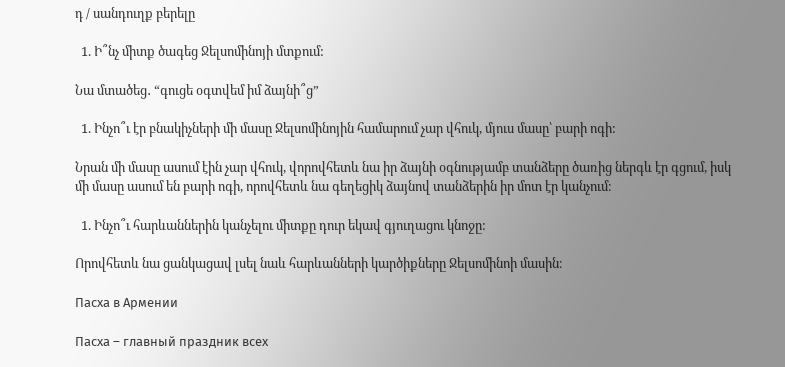դ / սանդուղք բերելը

  1. Ի՞նչ միտք ծագեց Ջելսոմինոյի մտքում:

Նա մտածեց․ “գուցե օգտվեմ իմ ձայնի՞ց”

  1. Ինչո՞ւ էր բնակիչների մի մասը Ջելսոմինոյին համարում չար վհուկ, մյուս մասը՝ բարի ոգի:

Նրան մի մասը ասում էին չար վհուկ, վորովհետև նա իր ձայնի օգնությամբ տանձերը ծառից ներգև էր գցում, իսկ մի մասը ասում են բարի ոգի, որովհետև նա գեղեցիկ ձայնով տանձերին իր մոտ էր կանչում։

  1. Ինչո՞ւ հարևաններին կանչելու միտքը դուր եկավ գյուղացու կնոջը:

Որովհետև նա ցանկացավ լսել նաև հարևանների կարծիքները Ջելսոմինոի մասին։

Пасха в Армении

Пасха – главный праздник всех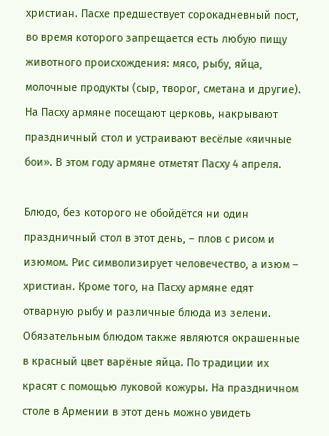христиан. Пасхе предшествует сорокадневный пост, во время которого запрещается есть любую пищу животного происхождения: мясо, рыбу, яйца, молочные продукты (сыр, творог, сметана и другие). На Пасху армяне посещают церковь, накрывают праздничный стол и устраивают весёлые «яичные бои». В этом году армяне отметят Пасху 4 апреля.

Блюдо, без которого не обойдётся ни один праздничный стол в этот день, – плов с рисом и изюмом. Рис символизирует человечество, а изюм – христиан. Кроме того, на Пасху армяне едят отварную рыбу и различные блюда из зелени. Обязательным блюдом также являются окрашенные в красный цвет варёные яйца. По традиции их красят с помощью луковой кожуры. На праздничном столе в Армении в этот день можно увидеть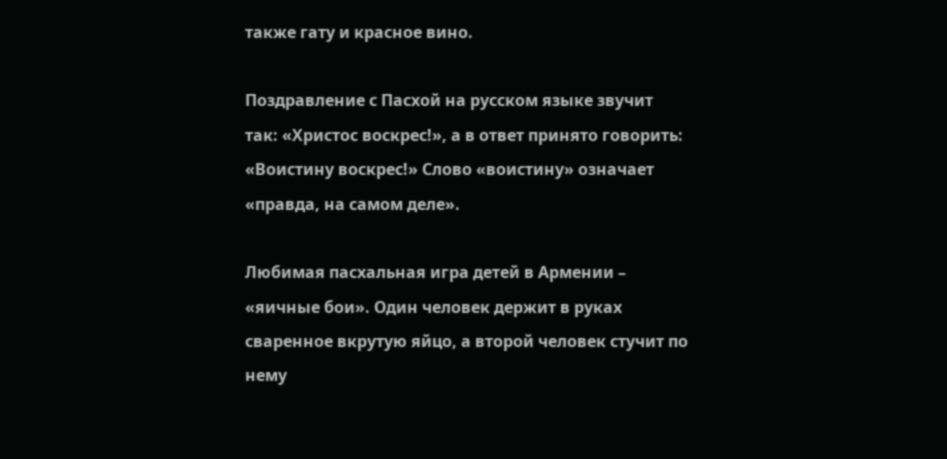также гату и красное вино.

Поздравление с Пасхой на русском языке звучит так: «Христос воскрес!», а в ответ принято говорить: «Воистину воскрес!» Слово «воистину» означает «правда, на самом деле».

Любимая пасхальная игра детей в Армении – «яичные бои». Один человек держит в руках сваренное вкрутую яйцо, а второй человек стучит по нему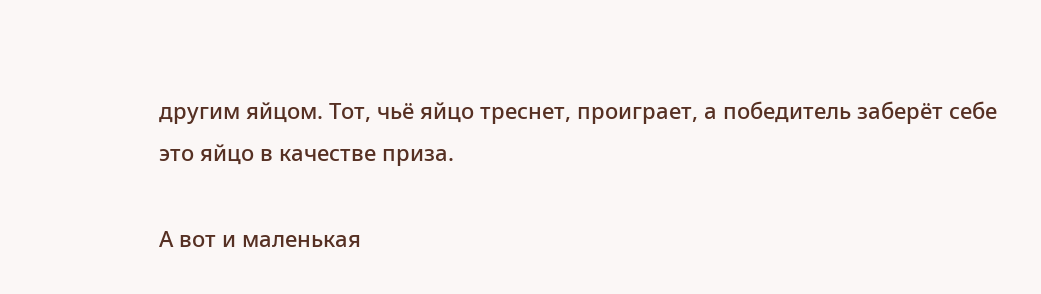другим яйцом. Тот, чьё яйцо треснет, проиграет, а победитель заберёт себе это яйцо в качестве приза.

А вот и маленькая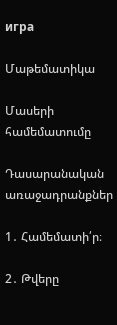игра

Մաթեմատիկա

Մասերի համեմատումը

Դասարանական առաջադրանքներ

1․ Համեմատի՛ր։

2․ Թվերը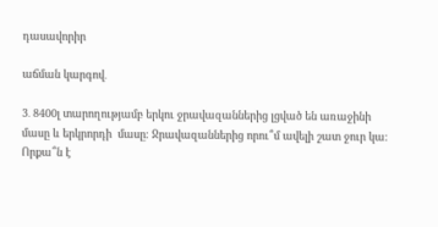դասավորիր

աճման կարգով․

3․ 8400լ տարողությամբ երկու ջրավազաններից լցված են առաջինի մասը և երկրորդի  մասը։ Ջրավազաններից որու՞մ ավելի շատ ջուր կա։ Որքա՞ն է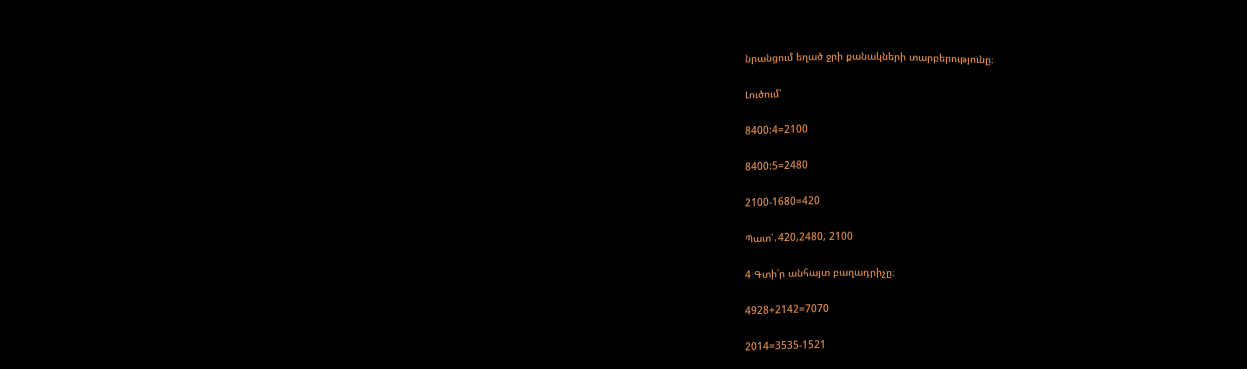նրանցում եղած ջրի քանակների տարբերությունը։

Լուծում՝

8400:4=2100

8400:5=2480

2100-1680=420

Պատ՝․420,2480, 2100

4 Գտի՛ր անհայտ բաղադրիչը։

4928+2142=7070

2014=3535-1521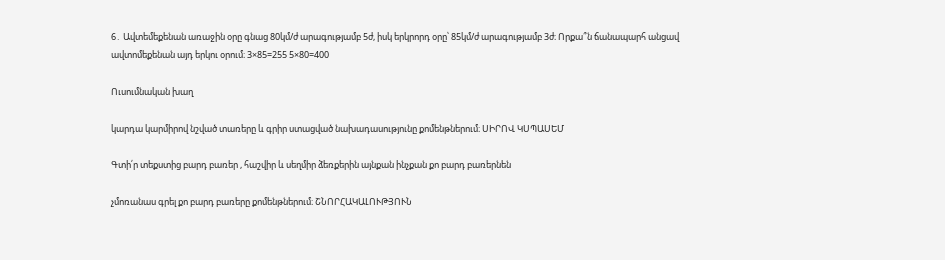6․ Ավտեմեքենան առաջին օրը գնաց 80կմ/ժ արագությամբ 5ժ, իսկ երկրորդ օրը՝ 85կմ/ժ արագությամբ 3ժ։ Որքա՞ն ճանապարհ անցավ ավտոմեքենան այդ երկու օրում։ 3×85=255 5×80=400

Ուսումնական խաղ

կարդա կարմիրով նշված տառերը և գրիր ստացված նախադասությունը քոմենթներում։ ՍԻՐՈՎ ԿՍՊԱՍԵՄ

Գտի՛ր տեքստից բարդ բառեր , հաշվիր և սեղմիր ձեռքերին այնքան ինչքան քո բարդ բառերնեն

չմոռանաս գրել քո բարդ բառերը քոմենթներում։ ՇՆՈՐՀԱԿԱԼՈՒԹՅՈՒՆ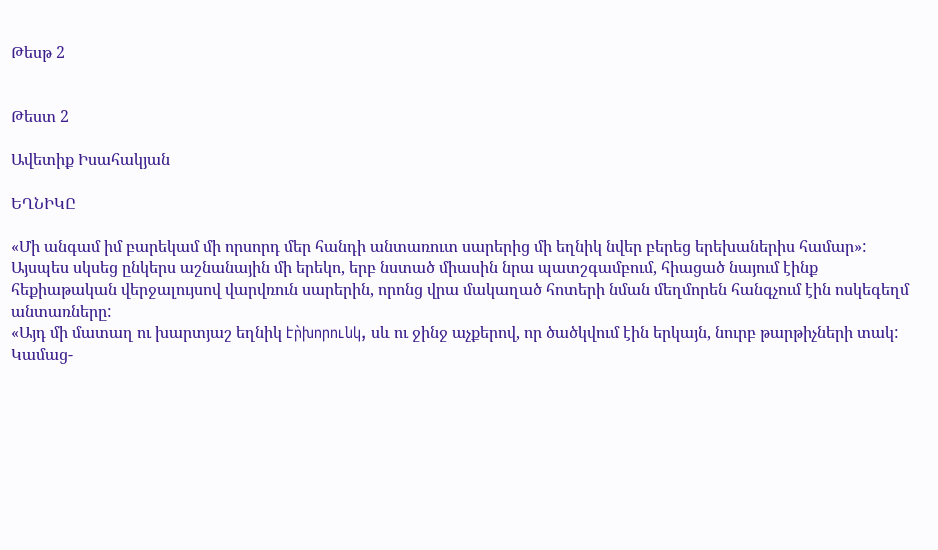Թեսթ 2


Թեստ 2

Ավետիք Իսահակյան

ԵՂՆԻԿԸ

«Մի անգամ իմ բարեկամ մի որսորդ մեր հանդի անտառուտ սարերից մի եղնիկ նվեր բերեց երեխաներիս համար»:
Այսպես սկսեց ընկերս աշնանային մի երեկո, երբ նստած միասին նրա պատշգամբում, հիացած նայում էինք հեքիաթական վերջալույսով վարվռուն սարերին, որոնց վրա մակաղած հոտերի նման մեղմորեն հանգչում էին ոսկեգեղմ անտառները:
«Այդ մի մատաղ ու խարտյաշ եղնիկ էր̀խորունկ, սև ու ջինջ աչքերով, որ ծածկվում էին երկայն, նուրբ թարթիչների տակ:
Կամաց-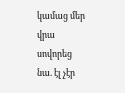կամաց մեր վրա սովորեց նա. էլ չէր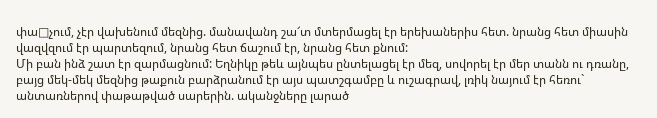փա□չում, չէր վախենում մեզնից. մանավանդ շա՜տ մտերմացել էր երեխաներիս հետ. նրանց հետ միասին վազվզում էր պարտեզում, նրանց հետ ճաշում էր, նրանց հետ քնում:
Մի բան ինձ շատ էր զարմացնում: Եղնիկը թեև այնպես ընտելացել էր մեզ, սովորել էր մեր տանն ու դռանը, բայց մեկ-մեկ մեզնից թաքուն բարձրանում էր այս պատշգամբը և ուշագրավ, լռիկ նայում էր հեռու` անտառներով փաթաթված սարերին. ականջները լարած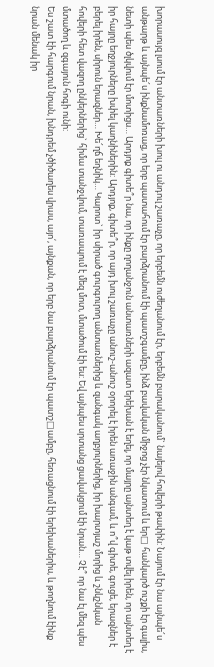խորասույզ լսում էր անտառների խուլ ու անդուլ շառաչը, որ երբեմն ուժեղանում էր, երբեմն բարականում` նայելով հովերի թափին: Նայում էր նա այնպե՜ս անթարթ և այնպե՜ս ինքնամոռաց, որ երբ պատահում էր բարձրանում էի պատշգամբը, ինձ բավական միջոց չէր նկատում և եր□ հանկարծ ուշքի էր գալիս, նետի պես ծլկվում էր մոտիցս… Արդյոք գիտե՞ր նա, որ ինքը ղողանջուն անտառների ազատ երեխան է եղել, որ մայրը այնտեղ է կաթ տվել իրեն, որ այնտեղ է իր հայրը եղջյուրները խփել կաղնիներին: Արդյոք, գիտե՞ր, որ այդ խուլ շառաչը անուշ-անուշ օրորել է իրեն առաջին անգամ, և ո՞վ գիտե, գուցե, երազներ է բերել իրեն, սիրուն երազներ… Խե՜ղճ եղնիկ… Կարոտ` իր սիրած գուրգուրող անտառներից և զանգակ աղբյուրներից, իր խարտյաշ մորից և շնկշնկան հովերի հետ վազող ընկերներից` հիմա տանջվում, տառապում է մեզ մոտ, մտածում էի ես: Եվ այնպես սրտանց ցավակցում էի նրան… Չէ՞ որ նա էլ մեզ պես մտածող և զգայուն հոգի ունի:
Ես շատ էի հարգում նրան, խնդրեմ չծիծաղես վրաս, այո՛, այնքան, որ երբ նա բարձրանում էր պատշ□ամբը, հեռացնում էի երեխաներիս, և թողնում էինք նրան մենակ իր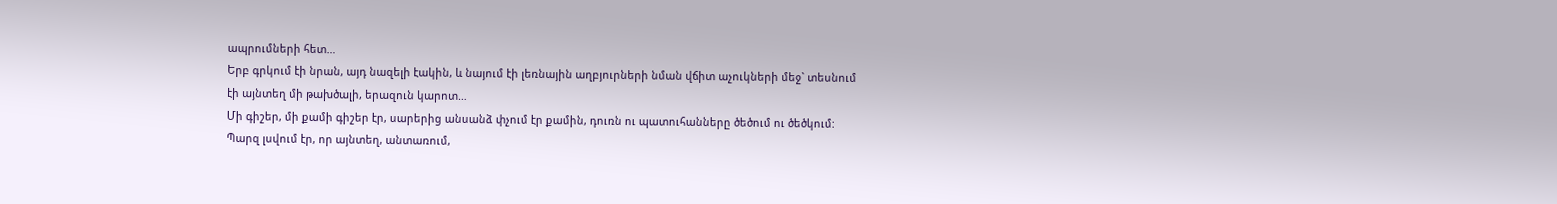ապրումների հետ…
Երբ գրկում էի նրան, այդ նազելի էակին, և նայում էի լեռնային աղբյուրների նման վճիտ աչուկների մեջ` տեսնում էի այնտեղ մի թախծալի, երազուն կարոտ…
Մի գիշեր, մի քամի գիշեր էր, սարերից անսանձ փչում էր քամին, դուռն ու պատուհանները ծեծում ու ծեծկում: Պարզ լսվում էր, որ այնտեղ, անտառում,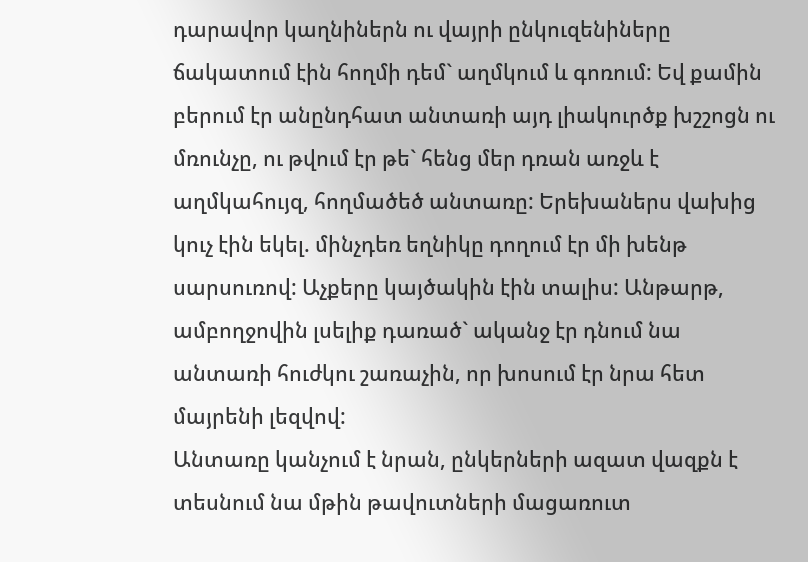դարավոր կաղնիներն ու վայրի ընկուզենիները ճակատում էին հողմի դեմ` աղմկում և գոռում: Եվ քամին բերում էր անընդհատ անտառի այդ լիակուրծք խշշոցն ու մռունչը, ու թվում էր թե` հենց մեր դռան առջև է աղմկահույզ, հողմածեծ անտառը: Երեխաներս վախից կուչ էին եկել. մինչդեռ եղնիկը դողում էր մի խենթ սարսուռով: Աչքերը կայծակին էին տալիս: Անթարթ, ամբողջովին լսելիք դառած` ականջ էր դնում նա անտառի հուժկու շառաչին, որ խոսում էր նրա հետ մայրենի լեզվով:
Անտառը կանչում է նրան, ընկերների ազատ վազքն է տեսնում նա մթին թավուտների մացառուտ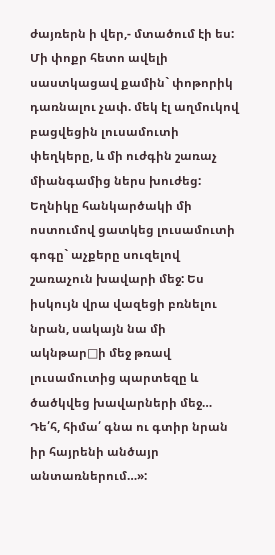ժայռերն ի վեր,- մտածում էի ես:
Մի փոքր հետո ավելի սաստկացավ քամին` փոթորիկ դառնալու չափ. մեկ էլ աղմուկով բացվեցին լուսամուտի փեղկերը, և մի ուժգին շառաչ միանգամից ներս խուժեց: Եղնիկը հանկարծակի մի ոստումով ցատկեց լուսամուտի գոգը` աչքերը սուզելով շառաչուն խավարի մեջ: Ես իսկույն վրա վազեցի բռնելու նրան, սակայն նա մի ակնթար□ի մեջ թռավ լուսամուտից պարտեզը և ծածկվեց խավարների մեջ…
Դե՛հ, հիմա՛ գնա ու գտիր նրան իր հայրենի անծայր անտառներում…»: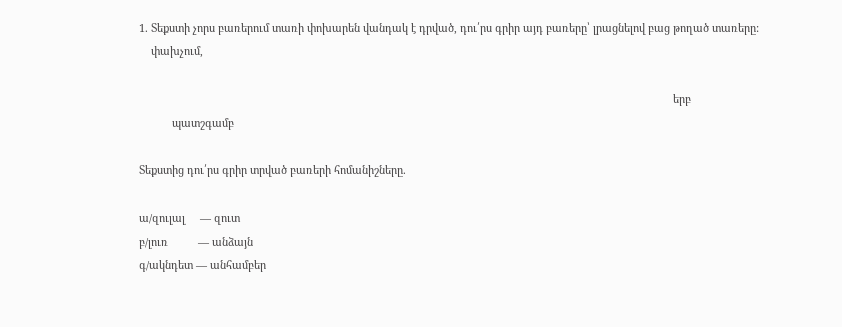1. Տեքստի չորս բառերում տառի փոխարեն վանդակ է դրված, դու՛րս գրիր այդ բառերը՝ լրացնելով բաց թողած տառերը:
    փախչում,

                                                                                                                                                                                  երբ
           պատշգամբ

Տեքստից դու՛րս գրիր տրված բառերի հոմանիշները.

ա/զուլալ     — զուտ
բ/լուռ          — անձայն
գ/ակնդետ — անհամբեր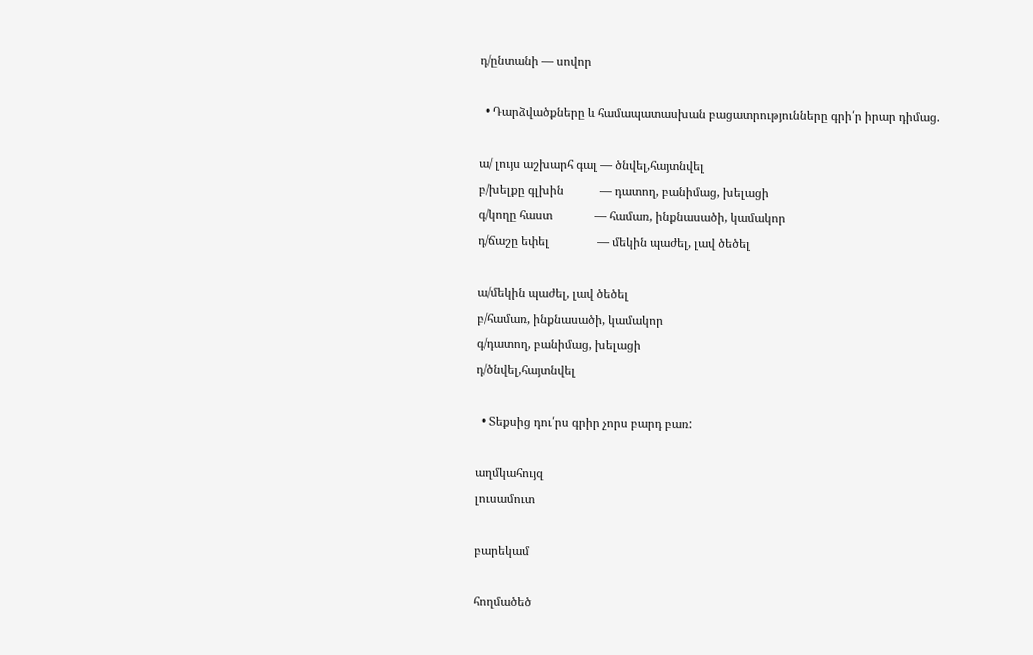դ/ընտանի — սովոր

  • Դարձվածքները և համապատասխան բացատրությունները գրի՛ր իրար դիմաց.

ա/ լույս աշխարհ գալ — ծնվել,հայտնվել
բ/խելքը գլխին            — դատող, բանիմաց, խելացի
գ/կողը հաստ              — համառ, ինքնասածի, կամակոր
դ/ճաշը եփել                — մեկին պաժել, լավ ծեծել

ա/մեկին պաժել, լավ ծեծել
բ/համառ, ինքնասածի, կամակոր
գ/դատող, բանիմաց, խելացի
դ/ծնվել,հայտնվել

  • Տեքսից դու՛րս գրիր չորս բարդ բառ:

աղմկահույզ
լուսամուտ

բարեկամ

հողմածեծ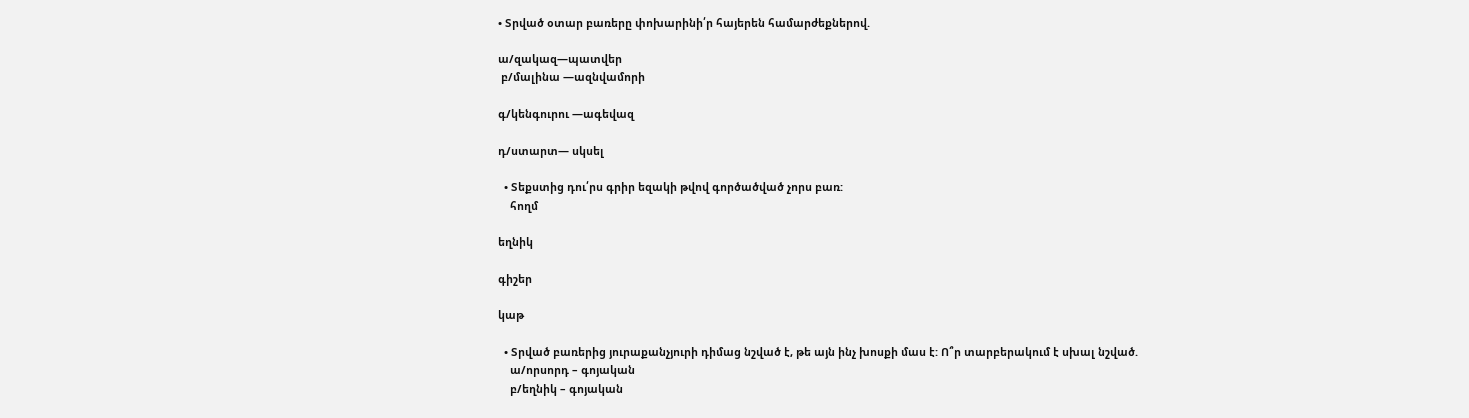• Տրված օտար բառերը փոխարինի՛ր հայերեն համարժեքներով.

ա/զակազ—պատվեր
 բ/մալինա —ազնվամորի

գ/կենգուրու —ագեվազ

դ/ստարտ— սկսել

  • Տեքստից դու՛րս գրիր եզակի թվով գործածված չորս բառ:
    հողմ

եղնիկ

գիշեր

կաթ

  • Տրված բառերից յուրաքանչյուրի դիմաց նշված է, թե այն ինչ խոսքի մաս է: Ո՞ր տարբերակում է սխալ նշված.
    ա/որսորդ – գոյական
    բ/եղնիկ – գոյական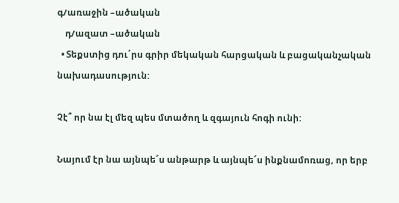գ/առաջին –ածական
    դ/ազատ –ածական
  • Տեքստից դու՛րս գրիր մեկական հարցական և բացականչական նախադասություն:

Չէ՞ որ նա էլ մեզ պես մտածող և զգայուն հոգի ունի:

Նայում էր նա այնպե՜ս անթարթ և այնպե՜ս ինքնամոռաց, որ երբ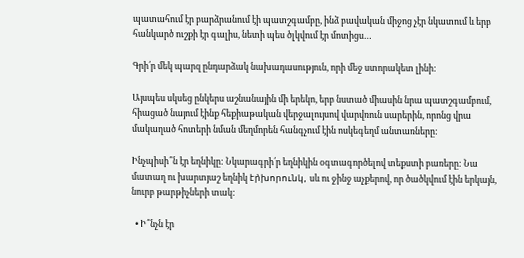պատահում էր բարձրանում էի պատշգամբը, ինձ բավական միջոց չէր նկատում և երբ հանկարծ ուշքի էր գալիս, նետի պես ծլկվում էր մոտիցս…

Գրի՛ր մեկ պարզ ընդարձակ նախադասություն, որի մեջ ստորակետ լինի:

Այսպես սկսեց ընկերս աշնանային մի երեկո, երբ նստած միասին նրա պատշգամբում, հիացած նայում էինք հեքիաթական վերջալույսով վարվռուն սարերին, որոնց վրա մակաղած հոտերի նման մեղմորեն հանգչում էին ոսկեգեղմ անտառները:

Ինչպիսի՞ն էր եղնիկը: Նկարագրի՛ր եղնիկին օգտագործելով տեքստի բառերը: Նա մատաղ ու խարտյաշ եղնիկ էր̀խորունկ, սև ու ջինջ աչքերով, որ ծածկվում էին երկայն, նուրբ թարթիչների տակ:

  • Ի՞նչն էր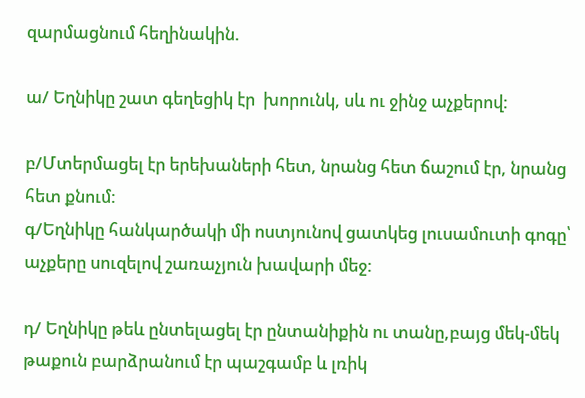զարմացնում հեղինակին.

ա/ Եղնիկը շատ գեղեցիկ էր  խորունկ, սև ու ջինջ աչքերով:

բ/Մտերմացել էր երեխաների հետ, նրանց հետ ճաշում էր, նրանց հետ քնում:
գ/Եղնիկը հանկարծակի մի ոստյունով ցատկեց լուսամուտի գոգը՝ աչքերը սուզելով շառաչյուն խավարի մեջ:

դ/ Եղնիկը թեև ընտելացել էր ընտանիքին ու տանը,բայց մեկ-մեկ թաքուն բարձրանում էր պաշգամբ և լռիկ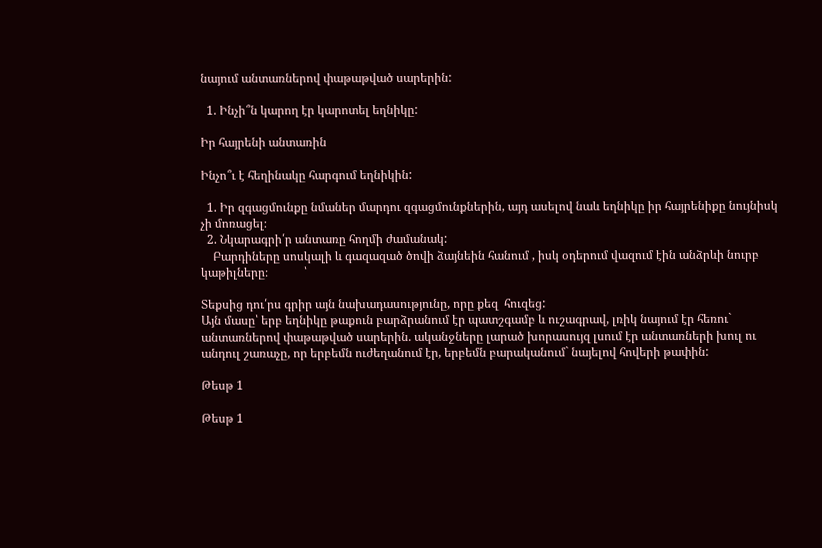նայում անտառներով փաթաթված սարերին:

  1. Ինչի՞ն կարող էր կարոտել եղնիկը:

Իր հայրենի անտառին

Ինչո՞ւ է հեղինակը հարգում եղնիկին:

  1. Իր զգացմունքը նմաներ մարդու զգացմունքներին, այդ ասելով նաև եղնիկը իր հայրենիքը նույնիսկ չի մոռացել։
  2. Նկարագրի՛ր անտառը հողմի ժամանակ:
    Բարդիները սոսկալի և գազազած ծովի ձայնեին հանում , իսկ օդերում վազում էին անձրևի նուրբ կաթիլները։            ՝

Տեքսից դու՛րս գրիր այն նախադասությունը, որը քեզ  հուզեց:
Այն մասը՝ երբ եղնիկը թաքուն բարձրանում էր պատշգամբ և ուշագրավ, լռիկ նայում էր հեռու` անտառներով փաթաթված սարերին. ականջները լարած խորասույզ լսում էր անտառների խուլ ու անդուլ շառաչը, որ երբեմն ուժեղանում էր, երբեմն բարականում` նայելով հովերի թափին:

Թեսթ 1

Թեսթ 1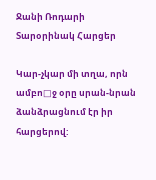Ջանի Ռոդարի
Տարօրինակ Հարցեր

Կար-չկար մի տղա, որն ամբո□ջ օրը սրան-նրան ձանձրացնում էր իր հարցերով: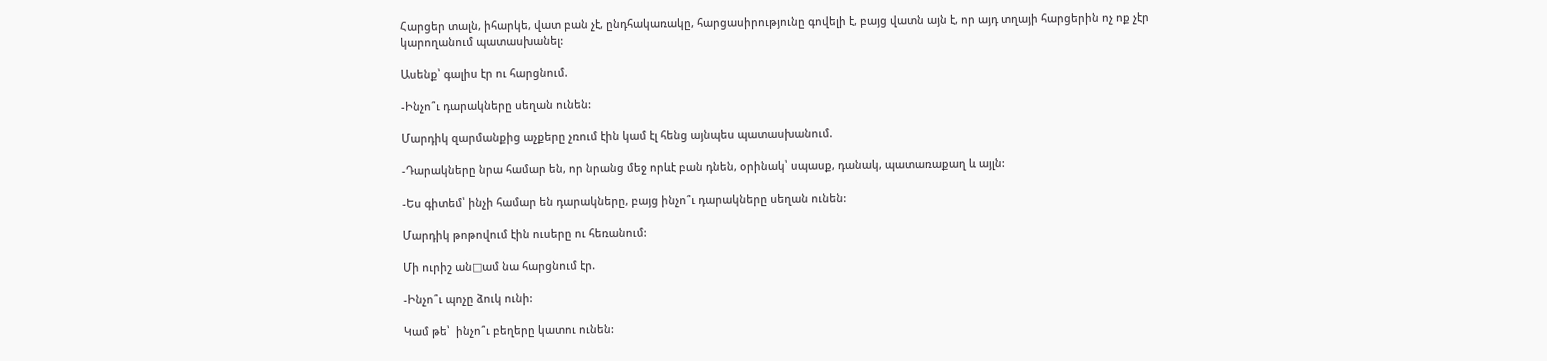Հարցեր տալն, իհարկե, վատ բան չէ, ընդհակառակը, հարցասիրությունը գովելի է, բայց վատն այն է, որ այդ տղայի հարցերին ոչ ոք չէր կարողանում պատասխանել:

Ասենք՝ գալիս էր ու հարցնում.

-Ինչո՞ւ դարակները սեղան ունեն:

Մարդիկ զարմանքից աչքերը չռում էին կամ էլ հենց այնպես պատասխանում.

-Դարակները նրա համար են, որ նրանց մեջ որևէ բան դնեն, օրինակ՝ սպասք, դանակ, պատառաքաղ և այլն:

-Ես գիտեմ՝ ինչի համար են դարակները, բայց ինչո՞ւ դարակները սեղան ունեն:

Մարդիկ թոթովում էին ուսերը ու հեռանում:

Մի ուրիշ ան□ամ նա հարցնում էր.

-Ինչո՞ւ պոչը ձուկ ունի:

Կամ թե՝  ինչո՞ւ բեղերը կատու ունեն: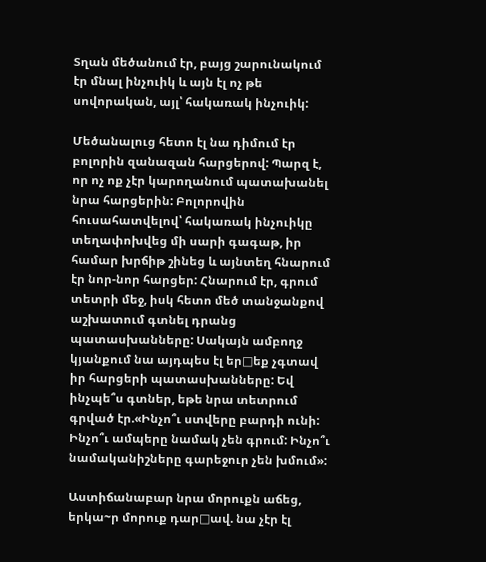Տղան մեծանում էր, բայց շարունակում էր մնալ ինչուիկ և այն էլ ոչ թե սովորական, այլ՝ հակառակ ինչուիկ:

Մեծանալուց հետո էլ նա դիմում էր բոլորին զանազան հարցերով: Պարզ է, որ ոչ ոք չէր կարողանում պատախանել նրա հարցերին: Բոլորովին հուսահատվելով՝ հակառակ ինչուիկը տեղափոխվեց մի սարի գագաթ, իր համար խրճիթ շինեց և այնտեղ հնարում էր նոր-նոր հարցեր: Հնարում էր, գրում  տետրի մեջ, իսկ հետո մեծ տանջանքով աշխատում գտնել դրանց պատասխանները: Սակայն ամբողջ կյանքում նա այդպես էլ եր□եք չգտավ իր հարցերի պատասխանները: Եվ ինչպե՞ս գտներ, եթե նրա տետրում գրված էր.«Ինչո՞ւ ստվերը բարդի ունի: Ինչո՞ւ ամպերը նամակ չեն գրում: Ինչո՞ւ նամականիշները գարեջուր չեն խմում»:

Աստիճանաբար նրա մորուքն աճեց, երկա~ր մորուք դար□ավ. նա չէր էլ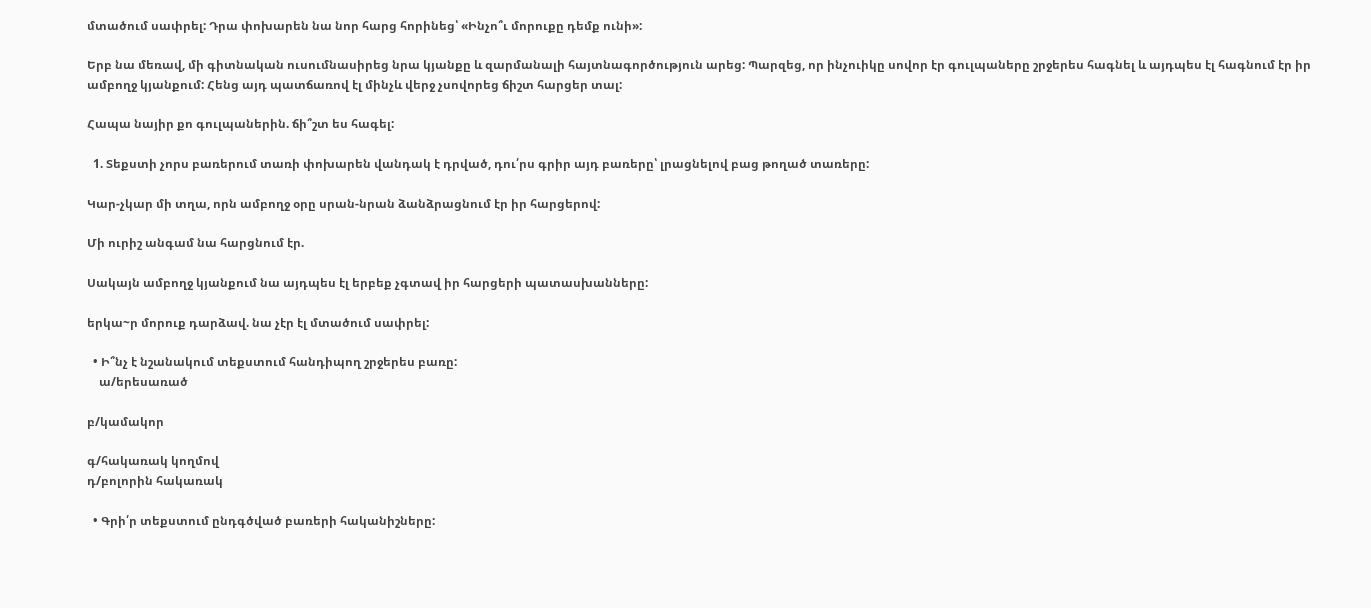մտածում սափրել: Դրա փոխարեն նա նոր հարց հորինեց՝ «Ինչո՞ւ մորուքը դեմք ունի»:

Երբ նա մեռավ, մի գիտնական ուսումնասիրեց նրա կյանքը և զարմանալի հայտնագործություն արեց: Պարզեց, որ ինչուիկը սովոր էր գուլպաները շրջերես հագնել և այդպես էլ հագնում էր իր ամբողջ կյանքում: Հենց այդ պատճառով էլ մինչև վերջ չսովորեց ճիշտ հարցեր տալ:

Հապա նայիր քո գուլպաներին. ճի՞շտ ես հագել:

  1. Տեքստի չորս բառերում տառի փոխարեն վանդակ է դրված, դու՛րս գրիր այդ բառերը՝ լրացնելով բաց թողած տառերը:

Կար-չկար մի տղա, որն ամբողջ օրը սրան-նրան ձանձրացնում էր իր հարցերով:

Մի ուրիշ անգամ նա հարցնում էր.

Սակայն ամբողջ կյանքում նա այդպես էլ երբեք չգտավ իր հարցերի պատասխանները:

երկա~ր մորուք դարձավ. նա չէր էլ մտածում սափրել:

  • Ի՞նչ է նշանակում տեքստում հանդիպող շրջերես բառը:
    ա/երեսառած

բ/կամակոր

գ/հակառակ կողմով
դ/բոլորին հակառակ

  • Գրի՛ր տեքստում ընդգծված բառերի հականիշները: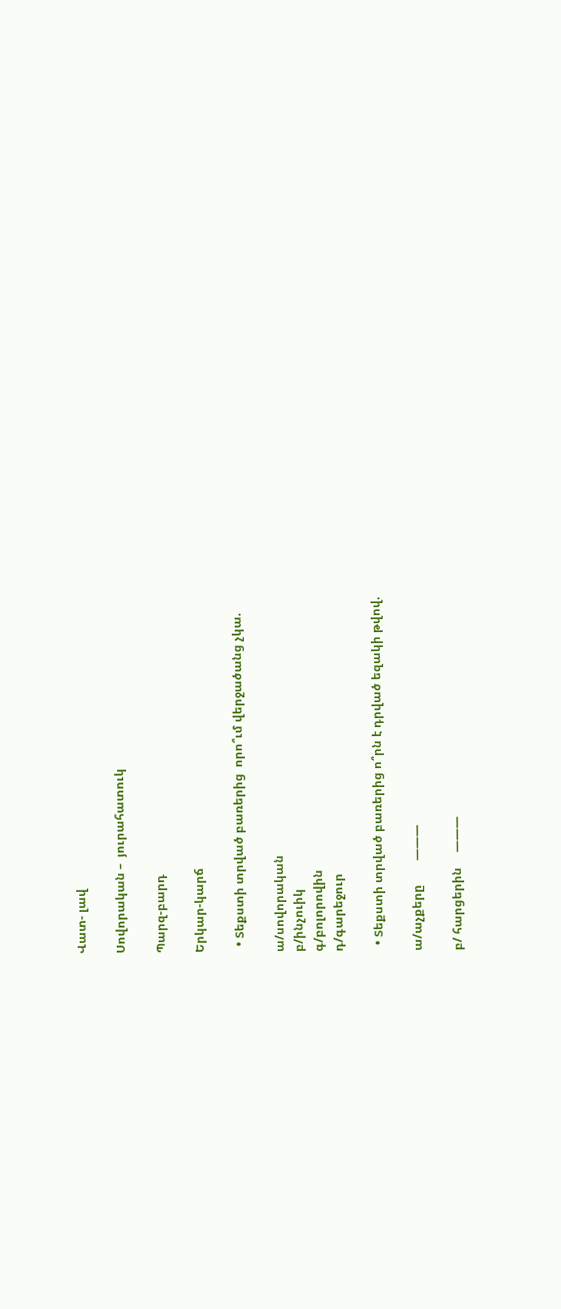Վատ- լավ

Սովորական –  յուրահատուկ

Պարզ-բարդ

Երկար-կարճ

  • Տեքստի տրված բառերից  որո՞ւմ վերջածանց չկա.

ա/սովորական
բ/ինչուիկ
գ/բոլորովին
դ/գարեջուր

  • Տեքստի տրված բառերից ո՞րն է դրված եզակի թվով.

ա/աչքերը        ———

բ/ հարցերին     ———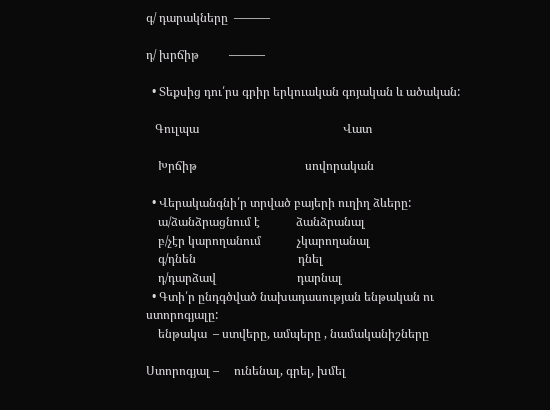գ/ դարակները  ———

դ/ խրճիթ          ———

  • Տեքսից դու՛րս գրիր երկուական գոյական և ածական:

   Գուլպա                                                Վատ

    Խրճիթ                                    սովորական

  • Վերականգնի՛ր տրված բայերի ուղիղ ձևերը:
    ա/ձանձրացնում է            ձանձրանալ
    բ/չէր կարողանում            չկարողանալ
    գ/դնեն                                  դնել
    դ/դարձավ                           դարնալ
  • Գտի՛ր ընդգծված նախադասության ենթական ու ստորոգյալը:
    ենթակա  – ստվերը, ամպերը , նամականիշները

Ստորոգյալ –     ունենալ, գրել, խմել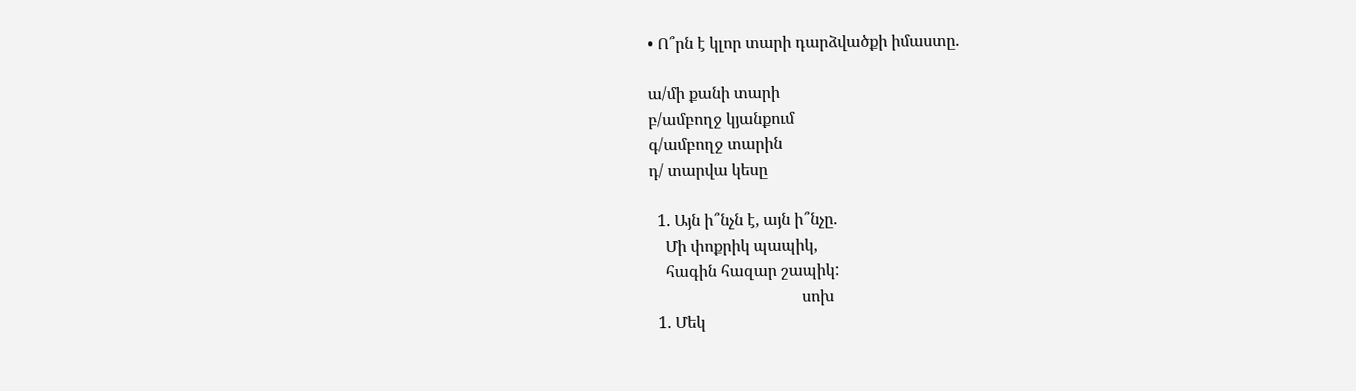• Ո՞րն է կլոր տարի դարձվածքի իմաստը.

ա/մի քանի տարի
բ/ամբողջ կյանքում
գ/ամբողջ տարին
դ/ տարվա կեսը

  1. Այն ի՞նչն է, այն ի՞նչը.
    Մի փոքրիկ պապիկ,
    հագին հազար շապիկ:
                                      սոխ
  1. Մեկ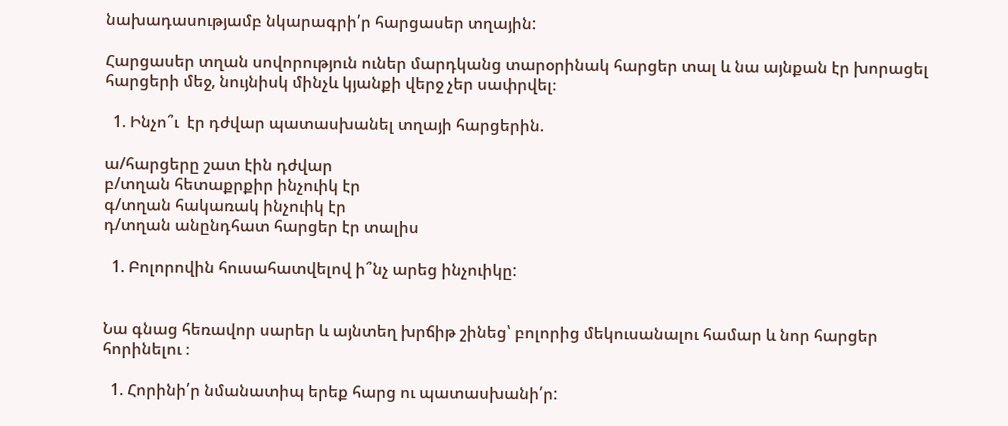նախադասությամբ նկարագրի՛ր հարցասեր տղային:

Հարցասեր տղան սովորություն ուներ մարդկանց տարօրինակ հարցեր տալ և նա այնքան էր խորացել հարցերի մեջ, նույնիսկ մինչև կյանքի վերջ չեր սափրվել։

  1. Ինչո՞ւ  էր դժվար պատասխանել տղայի հարցերին.

ա/հարցերը շատ էին դժվար
բ/տղան հետաքրքիր ինչուիկ էր
գ/տղան հակառակ ինչուիկ էր
դ/տղան անընդհատ հարցեր էր տալիս

  1. Բոլորովին հուսահատվելով ի՞նչ արեց ինչուիկը:


Նա գնաց հեռավոր սարեր և այնտեղ խրճիթ շինեց՝ բոլորից մեկուսանալու համար և նոր հարցեր հորինելու ։

  1. Հորինի՛ր նմանատիպ երեք հարց ու պատասխանի՛ր: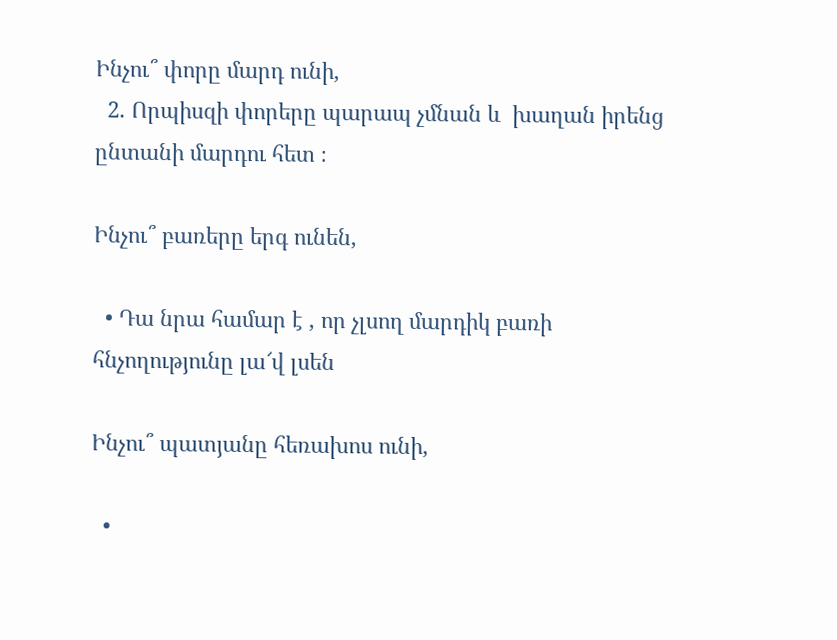Ինչու՞ փորը մարդ ունի,
  2. Որպիսզի փորերը պարապ չմնան և  խաղան իրենց ընտանի մարդու հետ ։

Ինչու՞ բառերը երգ ունեն,

  • Դա նրա համար է , որ չլսող մարդիկ բառի հնչողությունը լա՜վ լսեն

Ինչու՞ պատյանը հեռախոս ունի,

  •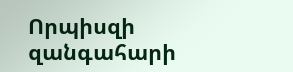Որպիսզի զանգահարի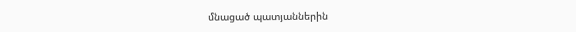մնացած պատյաններին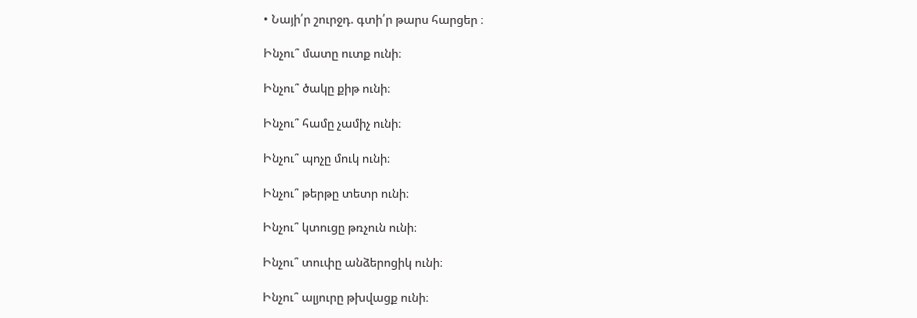• Նայի՛ր շուրջդ. գտի՛ր թարս հարցեր ։

Ինչու՞ մատը ուտք ունի։

Ինչու՞ ծակը քիթ ունի։

Ինչու՞ համը չամիչ ունի։

Ինչու՞ պոչը մուկ ունի։

Ինչու՞ թերթը տետր ունի։

Ինչու՞ կտուցը թռչուն ունի։

Ինչու՞ տուփը անձերոցիկ ունի։

Ինչու՞ ալյուրը թխվացք ունի։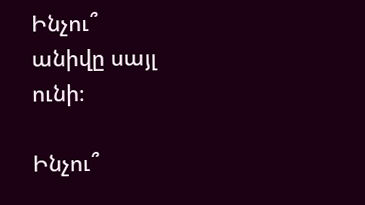Ինչու՞ անիվը սայլ ունի։

Ինչու՞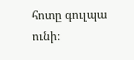հոտը գուլպա ունի։